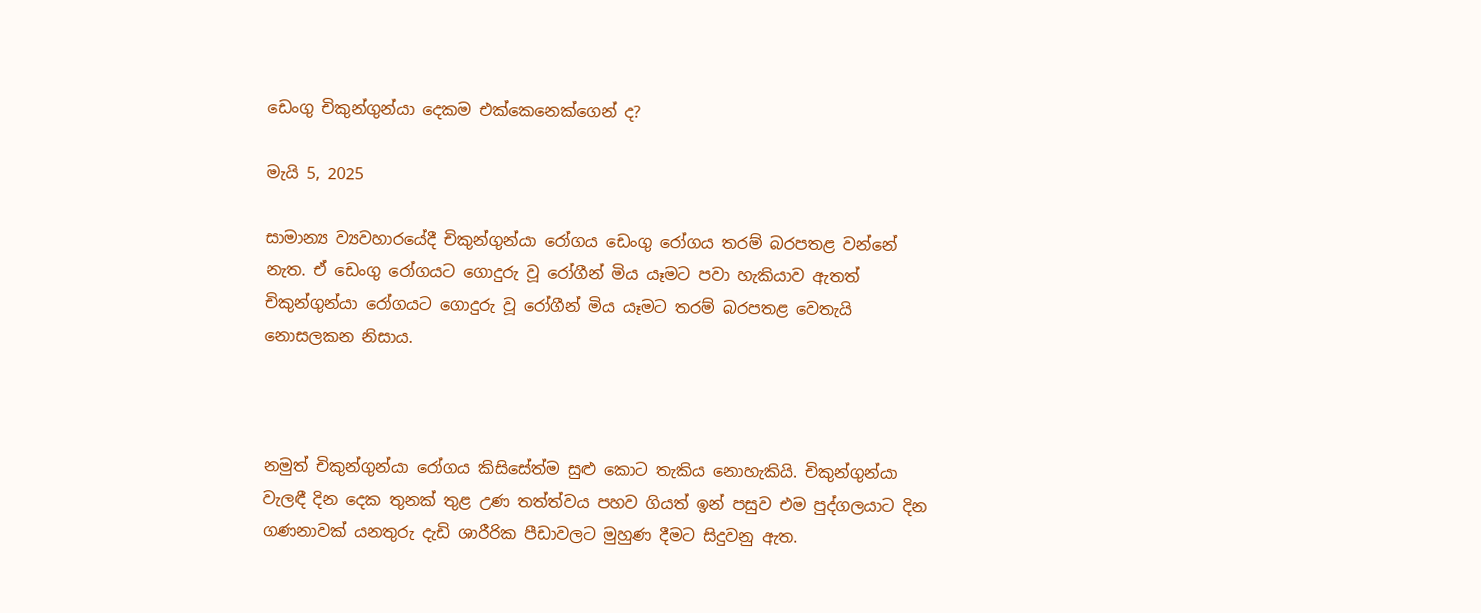ඩෙංගු චිකුන්ගුන්යා දෙකම එක්කෙනෙක්ගෙන් ද?

මැයි 5, 2025

සාමාන්‍ය ව්‍යවහාරයේදී චිකුන්ගුන්යා රෝගය ඩෙංගු රෝගය තරම් බරපතළ වන්නේ නැත. ඒ ඩෙංගු රෝගයට ගොදුරු වූ රෝගීන් මිය යෑමට පවා හැකියාව ඇතත් චිකුන්ගුන්යා රෝගයට ගොදුරු වූ රෝගීන් මිය යෑමට තරම් බරපතළ වෙතැයි නොසලකන නිසාය.



නමුත් චිකුන්ගුන්යා රෝගය කිසිසේත්ම සුළු කොට තැකිය නොහැකියි. චිකුන්ගුන්යා වැලඳී දින දෙක තුනක් තුළ උණ තත්ත්වය පහව ගියත් ඉන් පසුව එම පුද්ගලයාට දින ගණනාවක් යනතුරු දැඩි ශාරීරික පීඩාවලට මුහුණ දීමට සිදුවනු ඇත.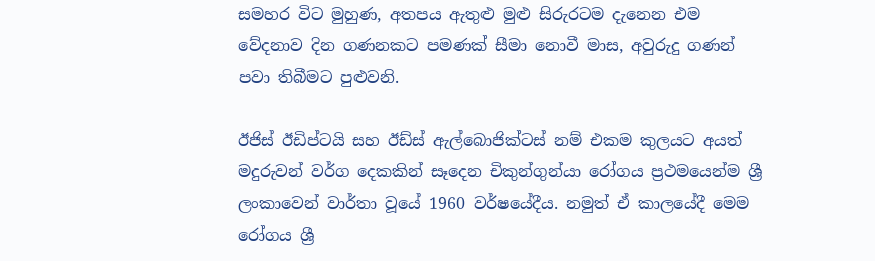සමහර විට මුහුණ, අතපය ඇතුළු මුළු සිරුරටම දැනෙන එම වේදනාව දින ගණනකට පමණක් සීමා නොවී මාස, අවුරුදු ගණන් පවා තිබීමට පුළුවනි.

ඊජිස් ඊඩිප්ටයි සහ ඊඩ්ස් ඇල්බොජික්ටස් නම් එකම කුලයට අයත් මදුරුවන් වර්ග දෙකකින් සෑදෙන චිකුන්ගුන්යා රෝගය ප්‍රථමයෙන්ම ශ්‍රී ලංකාවෙන් වාර්තා වූයේ 1960 වර්ෂයේදීය. නමුත් ඒ කාලයේදී මෙම රෝගය ශ්‍රී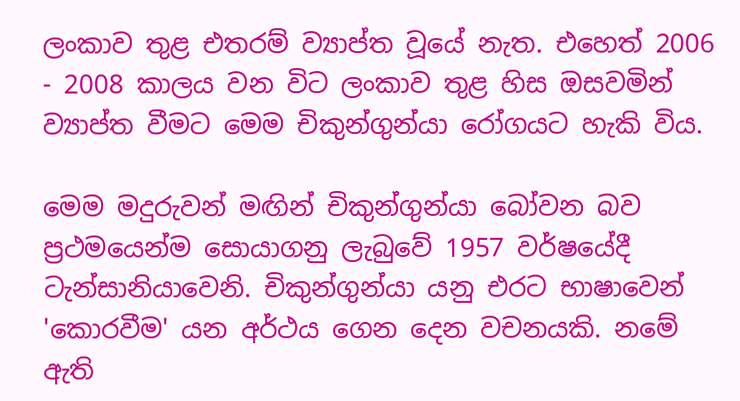ලංකාව තුළ එතරම් ව්‍යාප්ත වූයේ නැත. එහෙත් 2006 - 2008 කාලය වන විට ලංකාව තුළ හිස ඔසවමින් ව්‍යාප්ත වීමට මෙම චිකුන්ගුන්යා රෝගයට හැකි විය.

මෙම මදුරුවන් මඟින් චිකුන්ගුන්යා බෝවන බව ප්‍රථමයෙන්ම සොයාගනු ලැබුවේ 1957 වර්ෂයේදී ටැන්සානියාවෙනි. චිකුන්ගුන්යා යනු එරට භාෂාවෙන් 'කොරවීම' යන අර්ථය ගෙන දෙන වචනයකි. නමේ ඇති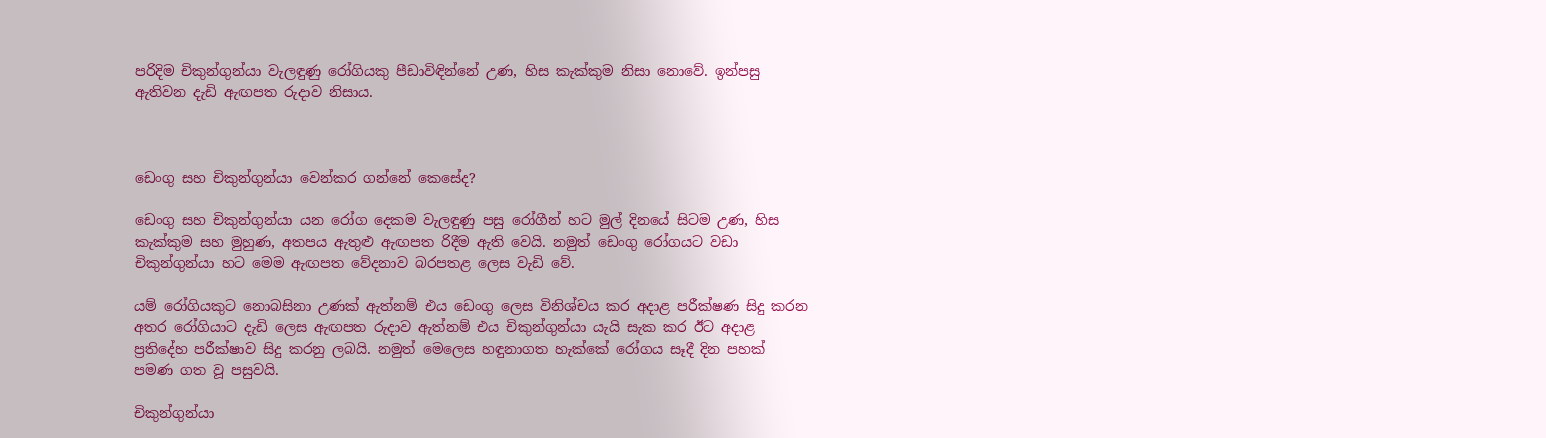පරිදිම චිකුන්ගුන්යා වැලඳුණු රෝගියකු පීඩාවිඳින්නේ උණ, හිස කැක්කුම නිසා නොවේ. ඉන්පසු ඇතිවන දැඩි ඇඟපත රුදාව නිසාය.



ඩෙංගු සහ චිකුන්ගුන්යා වෙන්කර ගන්නේ කෙසේද?

ඩෙංගු සහ චිකුන්ගුන්යා යන රෝග දෙකම වැලඳුණු පසු රෝගීන් හට මුල් දිනයේ සිටම උණ, හිස කැක්කුම සහ මුහුණ, අතපය ඇතුළු ඇඟපත රිදීම ඇති වෙයි. නමුත් ඩෙංගු රෝගයට වඩා චිකුන්ගුන්යා හට මෙම ඇඟපත වේදනාව බරපතළ ලෙස වැඩි වේ.

යම් රෝගියකුට නොබසිනා උණක් ඇත්නම් එය ඩෙංගු ලෙස විනිශ්චය කර අදාළ පරීක්ෂණ සිදු කරන අතර රෝගියාට දැඩි ලෙස ඇඟපත රුදාව ඇත්නම් එය චිකුන්ගුන්යා යැයි සැක කර ඊට අදාළ ප්‍රතිදේහ පරීක්ෂාව සිදු කරනු ලබයි. නමුත් මෙලෙස හඳුනාගත හැක්කේ රෝගය සෑදී දින පහක් පමණ ගත වූ පසුවයි.

චිකුන්ගුන්යා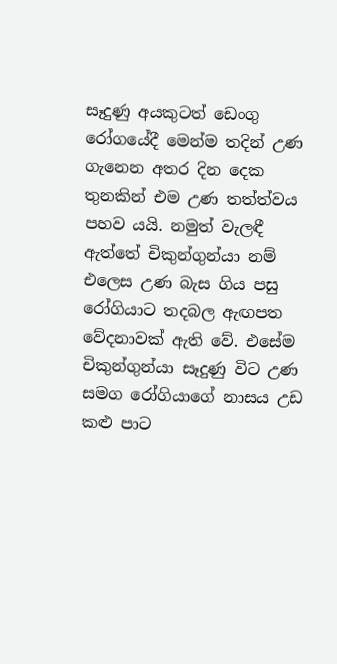සෑදුණු අයකුටත් ඩෙංගු රෝගයේදී මෙන්ම තදින් උණ ගැනෙන අතර දින දෙක තුනකින් එම උණ තත්ත්වය පහව යයි. නමුත් වැලඳී ඇත්තේ චිකුන්ගුන්යා නම් එලෙස උණ බැස ගිය පසු රෝගියාට තදබල ඇඟපත වේදනාවක් ඇති වේ. එසේම චිකුන්ගුන්යා සෑදුණු විට උණ සමග රෝගියාගේ නාසය උඩ කළු පාට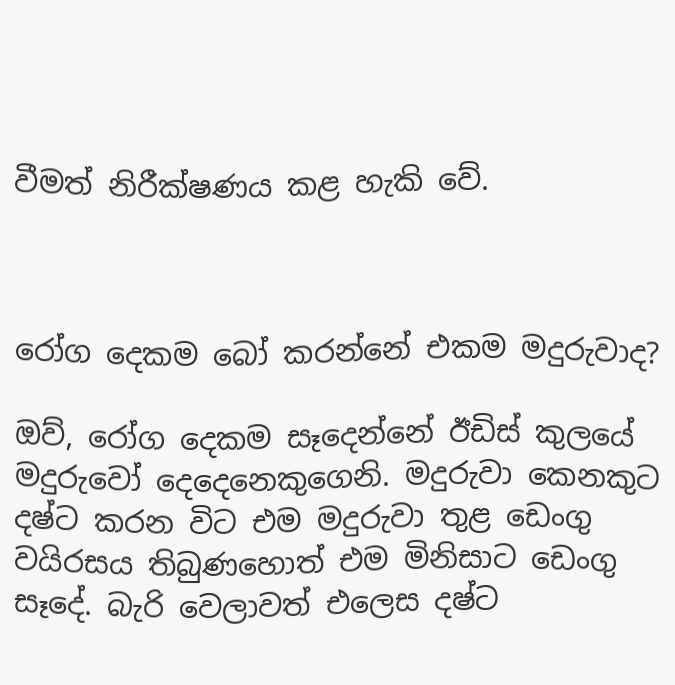වීමත් නිරීක්ෂණය කළ හැකි වේ.



රෝග දෙකම බෝ කරන්නේ එකම මදුරුවාද?

ඔව්, රෝග දෙකම සෑදෙන්නේ ඊඩිස් කුලයේ මදුරුවෝ දෙදෙනෙකුගෙනි. මදුරුවා කෙනකුට දෂ්ට කරන විට එම මදුරුවා තුළ ඩෙංගු වයිරසය තිබුණහොත් එම මිනිසාට ඩෙංගු සෑදේ. බැරි වෙලාවත් එලෙස දෂ්ට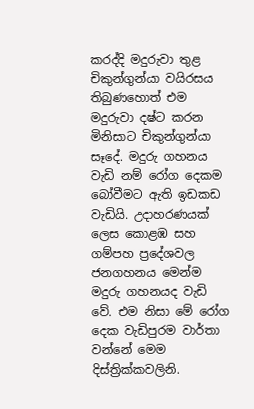කරද්දි මදුරුවා තුළ චිකුන්ගුන්යා වයිරසය තිබුණහොත් එම මදුරුවා දෂ්ට කරන මිනිසාට චිකුන්ගුන්යා සෑදේ. මදුරු ගහනය වැඩි නම් රෝග දෙකම බෝවීමට ඇති ඉඩකඩ වැඩියි. උදාහරණයක් ලෙස කොළඹ සහ ගම්පහ ප්‍රදේශවල ජනගහනය මෙන්ම මදුරු ගහනයද වැඩි වේ. එම නිසා මේ රෝග දෙක වැඩිපුරම වාර්තා වන්නේ මෙම දිස්ත්‍රික්කවලිනි.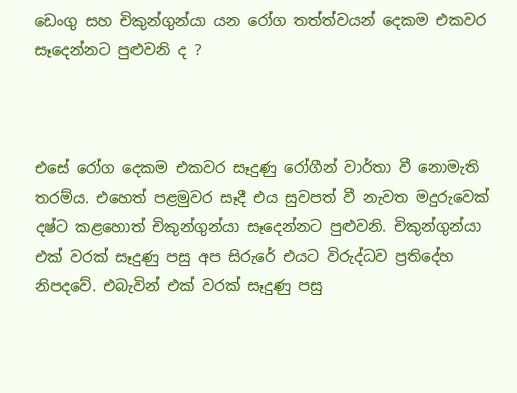ඩෙංගු සහ චිකුන්ගුන්යා යන රෝග තත්ත්වයන් දෙකම එකවර සෑදෙන්නට පුළුවනි ද ?



එසේ රෝග දෙකම එකවර සෑදුණු රෝගීන් වාර්තා වී නොමැති තරම්ය. එහෙත් පළමුවර සෑදී එය සුවපත් වී නැවත මදුරුවෙක් දෂ්ට කළහොත් චිකුන්ගුන්යා සෑදෙන්නට පුළුවනි. චිකුන්ගුන්යා එක් වරක් සෑදුණු පසු අප සිරුරේ එයට විරුද්ධව ප්‍රතිදේහ නිපදවේ. එබැවින් එක් වරක් සෑදුණු පසු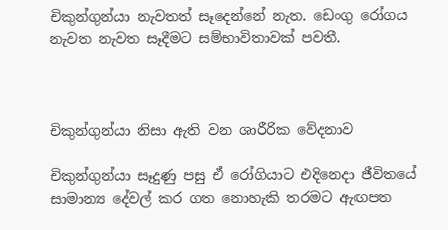චිකුන්ගුන්යා නැවතත් සෑදෙන්නේ නැත. ඩෙංගු රෝගය නැවත නැවත සෑදීමට සම්භාවිතාවක් පවතී.



චිකුන්ගුන්යා නිසා ඇති වන ශාරීරික වේදනාව

චිකුන්ගුන්යා සෑදුණු පසු ඒ රෝගියාට එදිනෙදා ජීවිතයේ සාමාන්‍ය දේවල් කර ගත නොහැකි තරමට ඇඟපත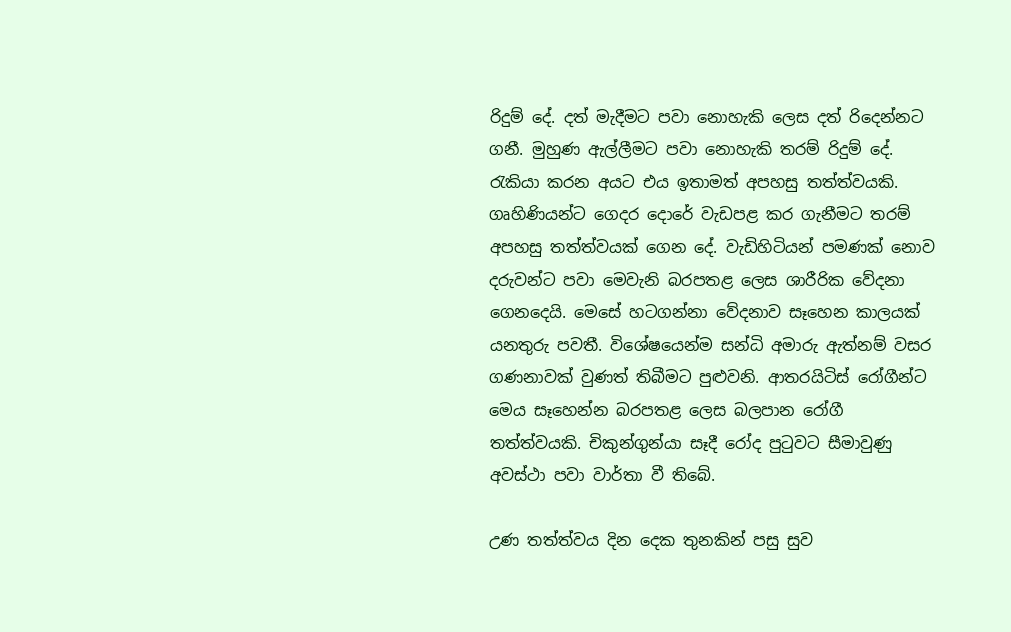රිදුම් දේ. දත් මැදීමට පවා නොහැකි ලෙස දත් රිදෙන්නට ගනී. මුහුණ ඇල්ලීමට පවා නොහැකි තරම් රිදුම් දේ. රැකියා කරන අයට එය ඉතාමත් අපහසු තත්ත්වයකි. ගෘහිණියන්ට ගෙදර දොරේ වැඩපළ කර ගැනීමට තරම් අපහසු තත්ත්වයක් ගෙන දේ. වැඩිහිටියන් පමණක් නොව දරුවන්ට පවා මෙවැනි බරපතළ ලෙස ශාරීරික වේදනා ගෙනදෙයි. මෙසේ හටගන්නා වේදනාව සෑහෙන කාලයක් යනතුරු පවතී. විශේෂයෙන්ම සන්ධි අමාරු ඇත්නම් වසර ගණනාවක් වුණත් තිබීමට පුළුවනි. ආතරයිටිස් රෝගීන්ට මෙය සෑහෙන්න බරපතළ ලෙස බලපාන රෝගී තත්ත්වයකි. චිකුන්ගුන්යා සෑදී රෝද පුටුවට සීමාවුණු අවස්ථා පවා වාර්තා වී තිබේ.

උණ තත්ත්වය දින දෙක තුනකින් පසු සුව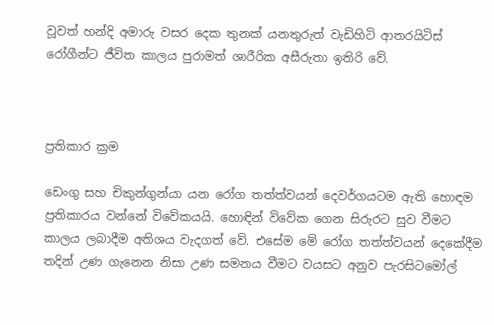වූවත් හන්දි අමාරු වසර දෙක තුනක් යනතුරුත් වැඩිහිටි ආතරයිටිස් රෝගීන්ට ජීවිත කාලය පුරාමත් ශාරීරික අසීරුතා ඉතිරි වේ.



ප්‍රතිකාර ක්‍රම

ඩෙංගු සහ චිකුන්ගුන්යා යන රෝග තත්ත්වයන් දෙවර්ගයටම ඇති හොඳම ප්‍රතිකාරය වන්නේ විවේකයයි. හොඳින් විවේක ගෙන සිරුරට සුව වීමට කාලය ලබාදීම අතිශය වැදගත් වේ. එසේම මේ රෝග තත්ත්වයන් දෙකේදීම තදින් උණ ගැනෙන නිසා උණ සමනය වීමට වයසට අනුව පැරසිටමෝල්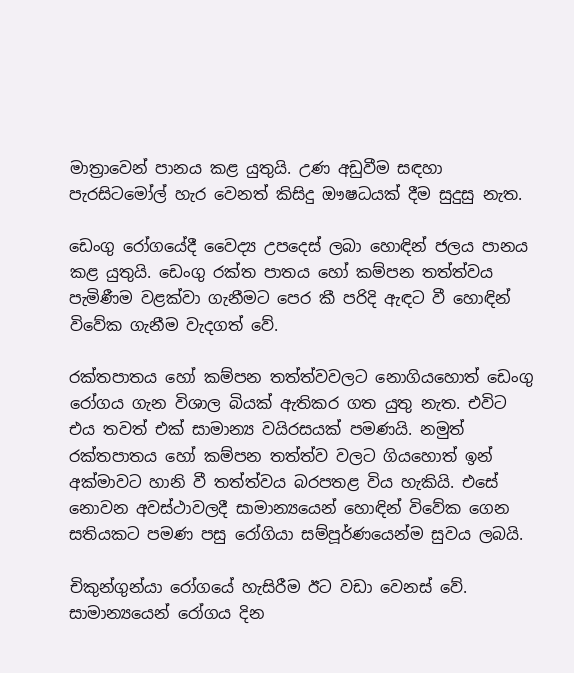මාත්‍රාවෙන් පානය කළ යුතුයි. උණ අඩුවීම සඳහා පැරසිටමෝල් හැර වෙනත් කිසිදු ඖෂධයක් දීම සුදුසු නැත.

ඩෙංගු රෝගයේදී වෛද්‍ය උපදෙස් ලබා හොඳින් ජලය පානය කළ යුතුයි. ඩෙංගු රක්ත පාතය හෝ කම්පන තත්ත්වය පැමිණීම වළක්වා ගැනීමට පෙර කී පරිදි ඇඳට වී හොඳින් විවේක ගැනීම වැදගත් වේ.

රක්තපාතය හෝ කම්පන තත්ත්වවලට නොගියහොත් ඩෙංගු රෝගය ගැන විශාල බියක් ඇතිකර ගත යුතු නැත. එවිට එය තවත් එක් සාමාන්‍ය වයිරසයක් පමණයි. නමුත් රක්තපාතය හෝ කම්පන තත්ත්ව වලට ගියහොත් ඉන් අක්මාවට හානි වී තත්ත්වය බරපතළ විය හැකියි. එසේ නොවන අවස්ථාවලදී සාමාන්‍යයෙන් හොඳින් විවේක ගෙන සතියකට පමණ පසු රෝගියා සම්පූර්ණයෙන්ම සුවය ලබයි.

චිකුන්ගුන්යා රෝගයේ හැසිරීම ඊට වඩා වෙනස් වේ. සාමාන්‍යයෙන් රෝගය දින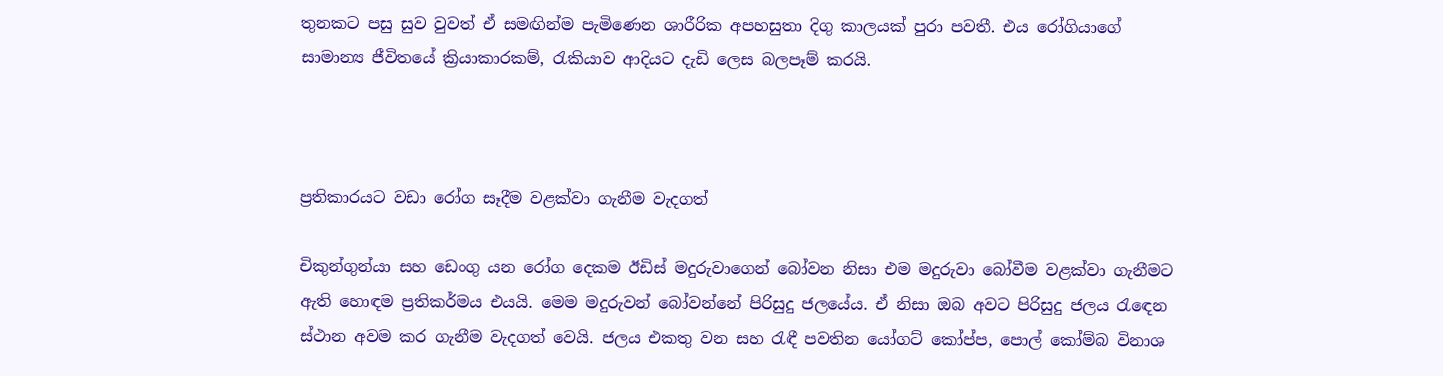තුනකට පසු සුව වුවත් ඒ සමඟින්ම පැමිණෙන ශාරීරික අපහසුතා දිගු කාලයක් පුරා පවතී. එය රෝගියාගේ සාමාන්‍ය ජීවිතයේ ක්‍රියාකාරකම්, රැකියාව ආදියට දැඩි ලෙස බලපෑම් කරයි.



ප්‍රතිකාරයට වඩා රෝග සෑදීම වළක්වා ගැනීම වැදගත්

චිකුන්ගුන්යා සහ ඩෙංගු යන රෝග දෙකම ඊඩිස් මදුරුවාගෙන් බෝවන නිසා එම මදුරුවා බෝවීම වළක්වා ගැනීමට ඇති හොඳම ප්‍රතිකර්මය එයයි. මෙම මදුරුවන් බෝවන්නේ පිරිසුදු ජලයේය. ඒ නිසා ඔබ අවට පිරිසුදු ජලය රැඳෙන ස්ථාන අවම කර ගැනීම වැදගත් වෙයි. ජලය එකතු වන සහ රැඳී පවතින යෝගට් කෝප්ප, පොල් කෝම්බ විනාශ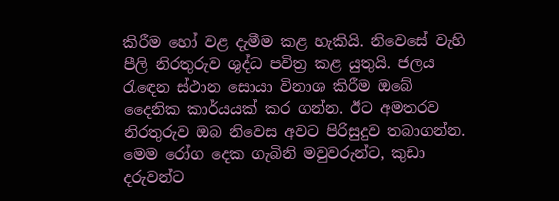කිරීම හෝ වළ දැමීම කළ හැකියි. නිවෙසේ වැහි පීලි නිරතුරුව ශුද්ධ පවිත්‍ර කළ යුතුයි. ජලය රැඳෙන ස්ථාන සොයා විනාශ කිරීම ඔබේ දෛනික කාර්යයක් කර ගන්න. ඊට අමතරව නිරතුරුව ඔබ නිවෙස අවට පිරිසුදුව තබාගන්න. මෙම රෝග දෙක ගැබිනි මවුවරුන්ට, කුඩා දරුවන්ට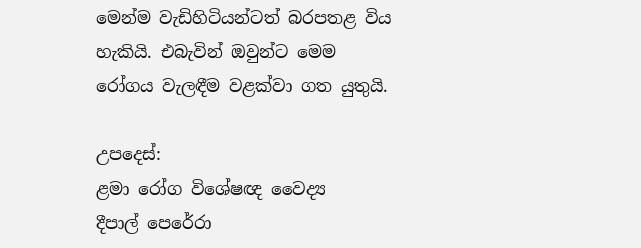මෙන්ම වැඩිහිටියන්ටත් බරපතළ විය හැකියි. එබැවින් ඔවුන්ට මෙම රෝගය වැලඳීම වළක්වා ගත යුතුයි.

උපදෙස්:
ළමා රෝග විශේෂඥ වෛද්‍ය
දීපාල් පෙරේරා